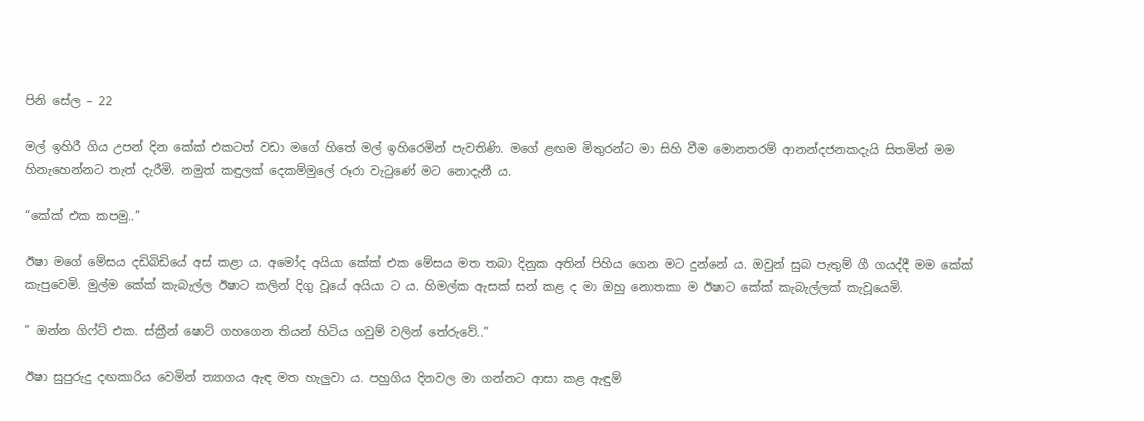පිනි සේල – 22

මල් ඉහිරී ගිය උපන් දින කේක් එකටත් වඩා මගේ හිතේ මල් ඉහිරෙමින් පැවතිණි. මගේ ළඟම මිතුරන්ට මා සිහි වීම මොනතරම් ආනන්දජනකදැයි සිතමින් මම හිනැහෙන්නට තැත් දැරීමි. නමුත් කඳුලක් දෙකම්මුලේ රූරා වැටුණේ මට නොදැනී ය.

“කේක් එක කපමු..”

ඊෂා මගේ මේසය දඩිබිඩියේ අස් කළා ය. අමෝද අයියා කේක් එක මේසය මත තබා දිනුක අතින් පිහිය ගෙන මට දුන්නේ ය. ඔවුන් සුබ පැතුම් ගී ගයද්දී මම කේක් කැපුවෙමි. මුල්ම කේක් කැබැල්ල ඊෂාට කලින් දිගු වූයේ අයියා ට ය. හිමල්ක ඇසක් සන් කළ ද මා ඔහු නොතකා ම ඊෂාට කේක් කැබැල්ලක් කැවූයෙමි.

” ඔන්න ගිෆ්ට් එක. ස්ක්‍රීන් ෂොට් ගහගෙන තියන් හිටිය ගවුම් වලින් තේරුවේ..”

ඊෂා සුපුරුදු දඟකාරිය වෙමින් ත්‍යාගය ඇඳ මත හැලුවා ය. පහුගිය දිනවල මා ගන්නට ආසා කළ ඇඳුම්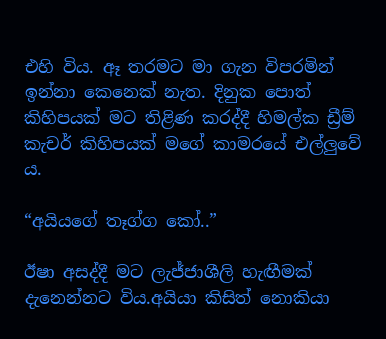එහි විය. ඈ තරමට මා ගැන විපරමින් ඉන්නා කෙනෙක් නැත. දිනුක පොත් කිහිපයක් මට තිළිණ කරද්දී හිමල්ක ඩ්‍රීම් කැචර් කිහිපයක් මගේ කාමරයේ එල්ලුවේ ය.

“අයියගේ තෑග්ග කෝ..”

ඊෂා අසද්දී මට ලැජ්ජාශීලි හැඟීමක් දැනෙන්නට විය.අයියා කිසිත් නොකියා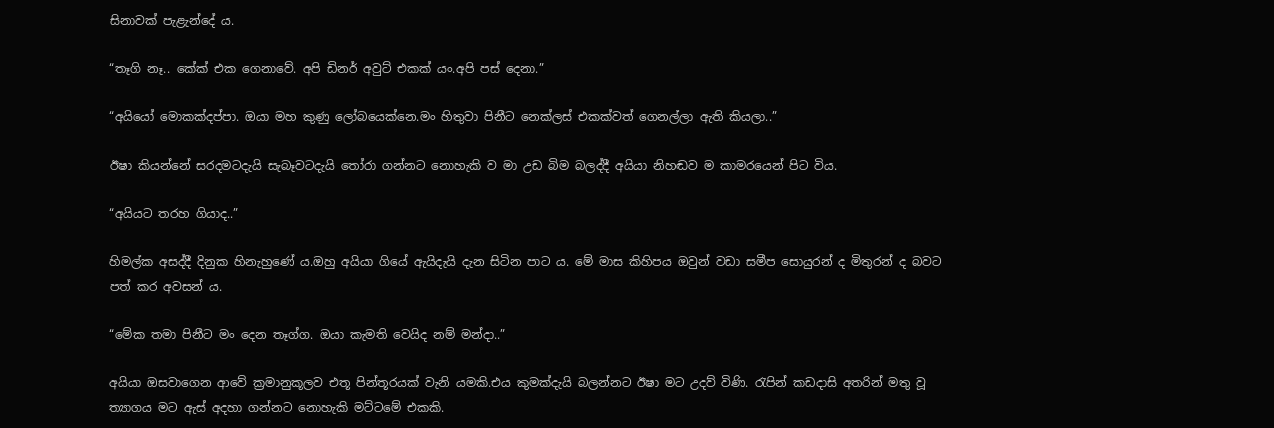සිනාවක් පැළැන්දේ ය.

“තෑගි නෑ.. කේක් එක ගෙනාවේ. අපි ඩිනර් අවුට් එකක් යං.අපි පස් දෙනා.”

“අයියෝ මොකක්දප්පා. ඔයා මහ කුණු ලෝබයෙක්නෙ.මං හිතුවා පිනීට නෙක්ලස් එකක්වත් ගෙනල්ලා ඇති කියලා..”

ඊෂා කියන්නේ සරදමටදැයි සැබෑවටදැයි තෝරා ගන්නට නොහැකි ව මා උඩ බිම බලද්දී අයියා නිහඬව ම කාමරයෙන් පිට විය.

“අයියට තරහ ගියාද..”

හිමල්ක අසද්දී දිනුක හිනැහුණේ ය.ඔහු අයියා ගියේ ඇයිදැයි දැන සිටින පාට ය. මේ මාස කිහිපය ඔවුන් වඩා සමීප සොයුරන් ද මිතුරන් ද බවට පත් කර අවසන් ය.

“මේක තමා පිනීට මං දෙන තෑග්ග. ඔයා කැමති වෙයිද නම් මන්දා..”

අයියා ඔසවාගෙන ආවේ ක්‍රමානුකූලව එතූ පින්තූරයක් වැනි යමකි.එය කුමක්දැයි බලන්නට ඊෂා මට උදව් විණි. රැපින් කඩදාසි අතරින් මතු වූ ත්‍යාගය මට ඇස් අදහා ගන්නට නොහැකි මට්ටමේ එකකි.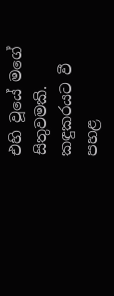එහි වූයේ මගේ සිතුවමකි. කඳුකරයට වී පහළ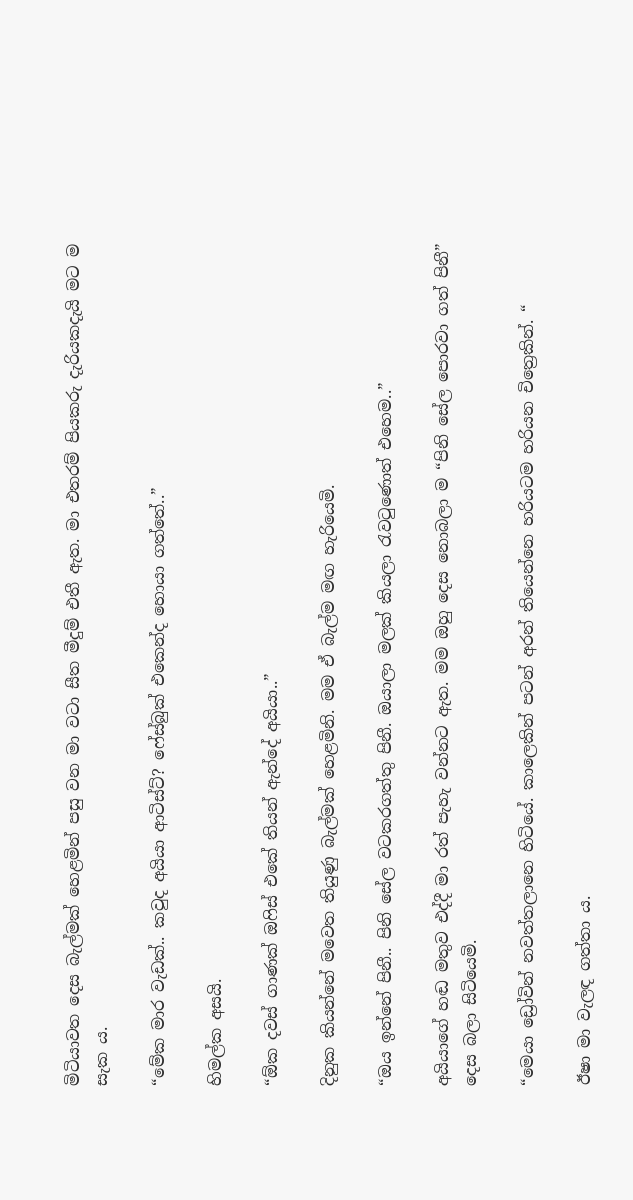මිටියාවත දෙස බැල්මක් හෙළමින් පසු වන මා වටා සීත මීදුම් එතී ඇත. මා එතරම් පියකරු දැරියකදැයි මට ම සැක ය.

“මේක මාර වැඩක්.. කවුද අයියා ආටිස්ට්? ෆේස්බුක් එකෙන්ද හොයා ගත්තේ..”

හිමල්ක අසයි.

“ඕක දවස් ගාණක් ඔෆිස් එකේ තියන් ඇන්දේ අයියා..”

දිනුක කියන්නේ මවෙත තියුණු බැල්මක් හෙළමිනි. මම ඒ බැල්ම මඟ හැරියෙමි.

“ඔය ඉන්නේ පිනී.. පිනි සේල වටකරගත්තු පිනී. ඔයාලා මලක් කියලා රැවටුණොත් එහෙම..”

අයියාගේ හඬ මතුව එද්දී මා රත් පැහැ වන්නට ඇත. මම ඔහු දෙස නොබලා ම “පිනි සේල පොරවා ගත් පිනී” දෙස බලා සිටියෙමි.

“මෙයා ඩ්‍රෝවින් නවත්තලානෙ හිටියේ. කාලෙකින් පටන් අරන් තියෙන්නෙ හරියටම හරියන චිත්‍රෙකින්. “

ඊෂා මා වැලඳ ගත්තා ය.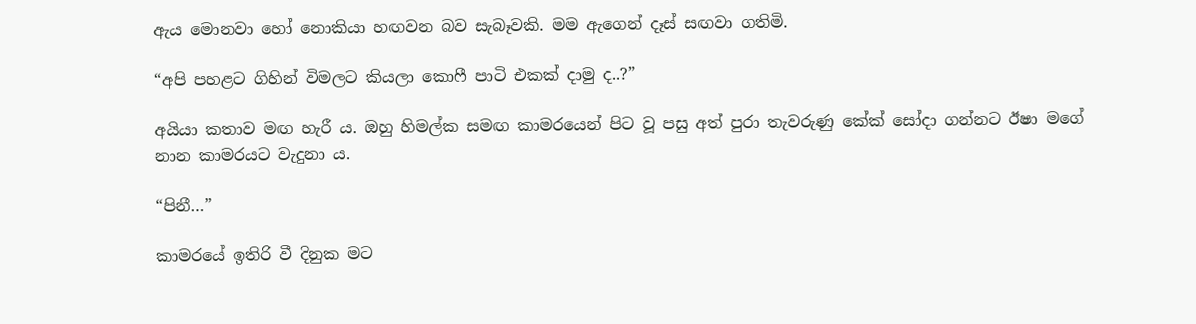ඇය මොනවා හෝ නොකියා හඟවන බව සැබෑවකි. මම ඇගෙන් දෑස් සඟවා ගතිමි.

“අපි පහළට ගිහින් විමලට කියලා කොෆී පාටි එකක් දාමු ද..?”

අයියා කතාව මඟ හැරී ය. ඔහු හිමල්ක සමඟ කාමරයෙන් පිට වූ පසු අත් පුරා තැවරුණු කේක් සෝදා ගන්නට ඊෂා මගේ නාන කාමරයට වැදුනා ය.

“පිනී…”

කාමරයේ ඉතිරි වී දිනුක මට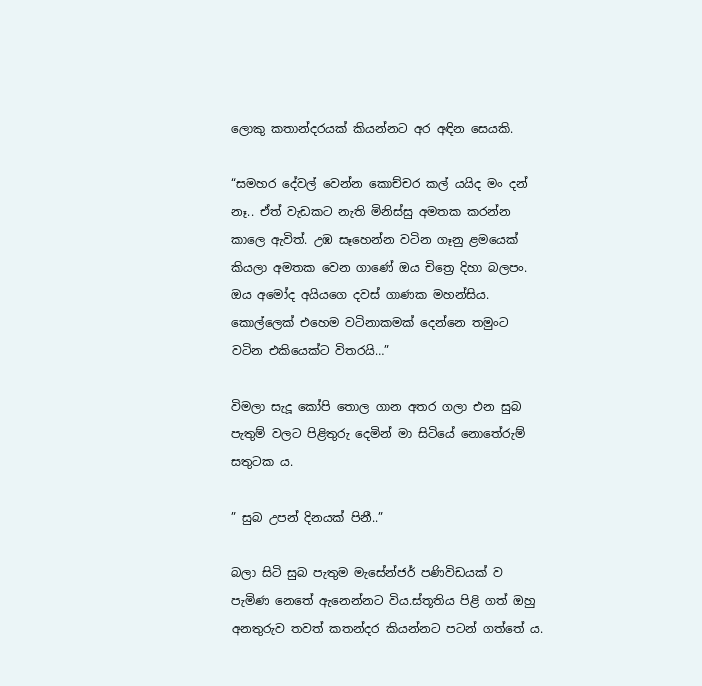ලොකු කතාන්දරයක් කියන්නට අර අඳින සෙයකි.

“සමහර දේවල් වෙන්න කොච්චර කල් යයිද මං දන් නෑ.. ඒත් වැඩකට නැති මිනිස්සු අමතක කරන්න කාලෙ ඇවිත්. උඹ සෑහෙන්න වටින ගෑනු ළමයෙක් කියලා අමතක වෙන ගාණේ ඔය චිත්‍රෙ දිහා බලපං. ඔය අමෝද අයියගෙ දවස් ගාණක මහන්සිය. කොල්ලෙක් එහෙම වටිනාකමක් දෙන්නෙ තමුංට වටින එකියෙක්ට විතරයි…”

විමලා සැදූ කෝපි තොල ගාන අතර ගලා එන සුබ පැතුම් වලට පිළිතුරු දෙමින් මා සිටියේ නොතේරුම් සතුටක ය.

” සුබ උපන් දිනයක් පිනී..”

බලා සිටි සුබ පැතුම මැසේන්ජර් පණිවිඩයක් ව පැමිණ නෙතේ ඇනෙන්නට විය.ස්තූතිය පිළි ගත් ඔහු අනතුරුව තවත් කතන්දර කියන්නට පටන් ගත්තේ ය.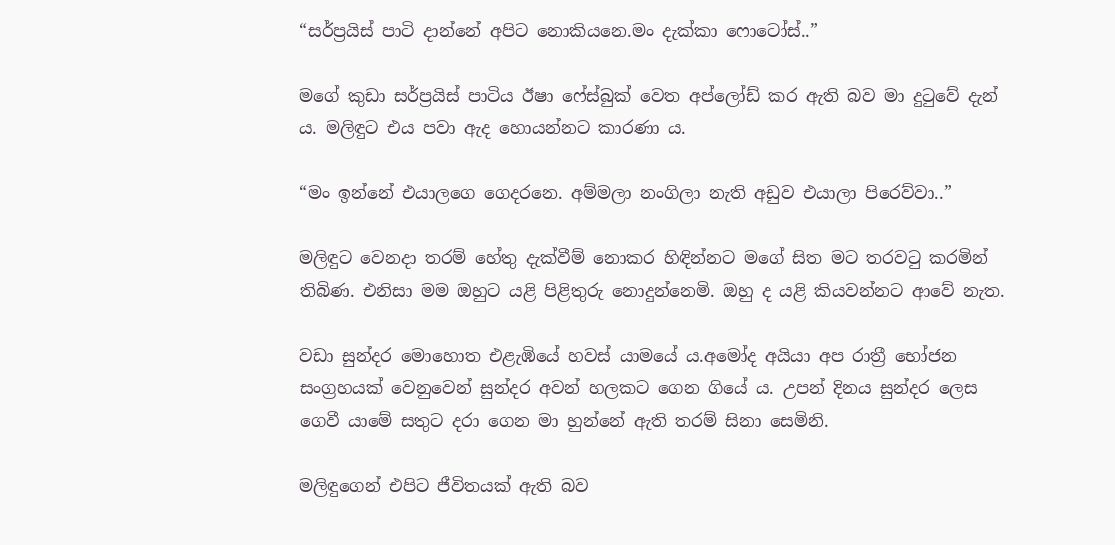“සර්ප්‍රයිස් පාටි දාන්නේ අපිට නොකියනෙ.මං දැක්කා ෆොටෝස්..”

මගේ කුඩා සර්ප්‍රයිස් පාටිය ඊෂා ෆේස්බුක් වෙත අප්ලෝඩ් කර ඇති බව මා දුටුවේ දැන් ය. මලිඳුට එය පවා ඇද හොයන්නට කාරණා ය.

“මං ඉන්නේ එයාලගෙ ගෙදරනෙ. අම්මලා නංගිලා නැති අඩුව එයාලා පිරෙව්වා..”

මලිඳුට වෙනදා තරම් හේතු දැක්වීම් නොකර හිඳින්නට මගේ සිත මට තරවටු කරමින් තිබිණ. එනිසා මම ඔහුට යළි පිළිතුරු නොදුන්නෙමි. ඔහු ද යළි කියවන්නට ආවේ නැත.

වඩා සුන්දර මොහොත එළැඹියේ හවස් යාමයේ ය.අමෝද අයියා අප රාත්‍රී භෝජන සංග්‍රහයක් වෙනුවෙන් සුන්දර අවන් හලකට ගෙන ගියේ ය. උපන් දිනය සුන්දර ලෙස ගෙවී යාමේ සතුට දරා ගෙන මා හුන්නේ ඇති තරම් සිනා සෙමිනි.

මලිඳුගෙන් එපිට ජීවිතයක් ඇති බව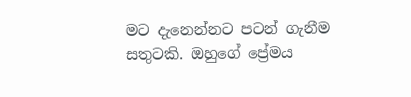මට දැනෙන්නට පටන් ගැනීම සතුටකි. ඔහුගේ ප්‍රේමය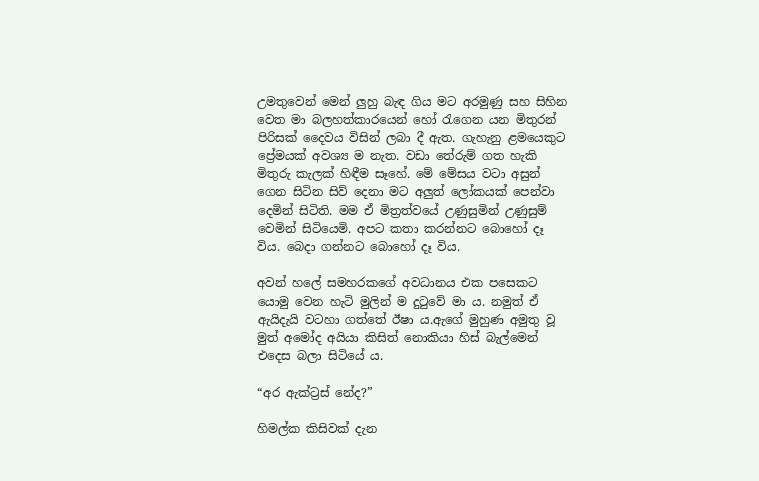උමතුවෙන් මෙන් ලුහු බැඳ ගිය මට අරමුණු සහ සිහින වෙත මා බලහත්කාරයෙන් හෝ රැගෙන යන මිතුරන් පිරිසක් දෛවය විසින් ලබා දී ඇත. ගැහැනු ළමයෙකුට ප්‍රේමයක් අවශ්‍ය ම නැත. වඩා තේරුම් ගත හැකි මිතුරු කැලක් හිඳීම සෑහේ. මේ මේසය වටා අසුන් ගෙන සිටින සිව් දෙනා මට අලුත් ලෝකයක් පෙන්වා දෙමින් සිටිති. මම ඒ මිත්‍රත්වයේ උණුසුමින් උණුසුම් වෙමින් සිටියෙමි. අපට කතා කරන්නට බොහෝ දෑ විය. බෙදා ගන්නට බොහෝ දෑ විය.

අවන් හලේ සමහරකගේ අවධානය එක පසෙකට යොමු වෙන හැටි මුලින් ම දුටුවේ මා ය. නමුත් ඒ ඇයිදැයි වටහා ගත්තේ ඊෂා ය.ඇගේ මුහුණ අමුතු වූ මුත් අමෝද අයියා කිසිත් නොකියා හිස් බැල්මෙන් එදෙස බලා සිටියේ ය.

“අර ඇක්ට්‍රස් නේද?”

හිමල්ක කිසිවක් දැන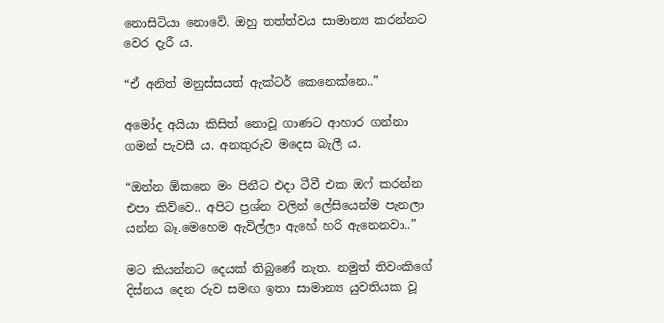නොසිටියා නොවේ. ඔහු තත්ත්වය සාමාන්‍ය කරන්නට වෙර දැරී ය.

“ඒ අනිත් මනුස්සයත් ඇක්ටර් කෙනෙක්නෙ..”

අමෝද අයියා කිසිත් නොවූ ගාණට ආහාර ගන්නා ගමන් පැවසී ය. අනතුරුව මදෙස බැලී ය.

“ඔන්න ඕකනෙ මං පිනීට එදා ටීවී එක ඔෆ් කරන්න එපා කිව්වෙ.. අපිට ප්‍රශ්න වලින් ලේසියෙන්ම පැනලා යන්න බෑ.මෙහෙම ඇවිල්ලා ඇහේ හරි ඇනෙනවා..”

මට කියන්නට දෙයක් තිබුණේ නැත. නමුත් තිවංකිගේ දිස්නය දෙන රුව සමඟ ඉතා සාමාන්‍ය යුවතියක වූ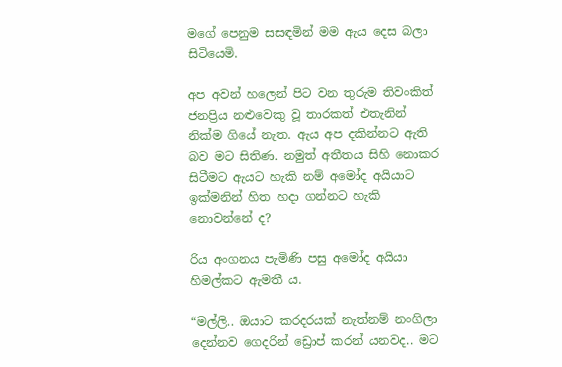මගේ පෙනුම සසඳමින් මම ඇය දෙස බලා සිටියෙමි.

අප අවන් හලෙන් පිට වන තුරුම තිවංකිත් ජනප්‍රිය නළුවෙකු වූ තාරකත් එතැනින් නික්ම ගියේ නැත. ඇය අප දකින්නට ඇති බව මට සිතිණ. නමුත් අතීතය සිහි නොකර සිටීමට ඇයට හැකි නම් අමෝද අයියාට ඉක්මනින් හිත හදා ගන්නට හැකි නොවන්නේ ද?

රිය අංගනය පැමිණි පසු අමෝද අයියා හිමල්කට ඇමතී ය.

“මල්ලි.. ඔයාට කරදරයක් නැත්නම් නංගිලා දෙන්නව ගෙදරින් ඩ්‍රොප් කරන් යනවද.. මට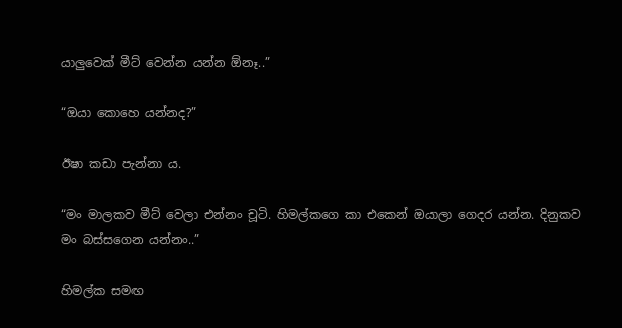යාලුවෙක් මීට් වෙන්න යන්න ඕනෑ..”

“ඔයා කොහෙ යන්නද?”

ඊෂා කඩා පැන්නා ය.

“මං මාලකව මීට් වෙලා එන්නං චූටි. හිමල්කගෙ කා එකෙන් ඔයාලා ගෙදර යන්න. දිනුකව මං බස්සගෙන යන්නං..”

හිමල්ක සමඟ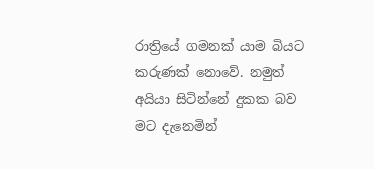රාත්‍රියේ ගමනක් යාම බියට කරුණක් නොවේ. නමුත් අයියා සිටින්නේ දුකක බව මට දැනෙමින්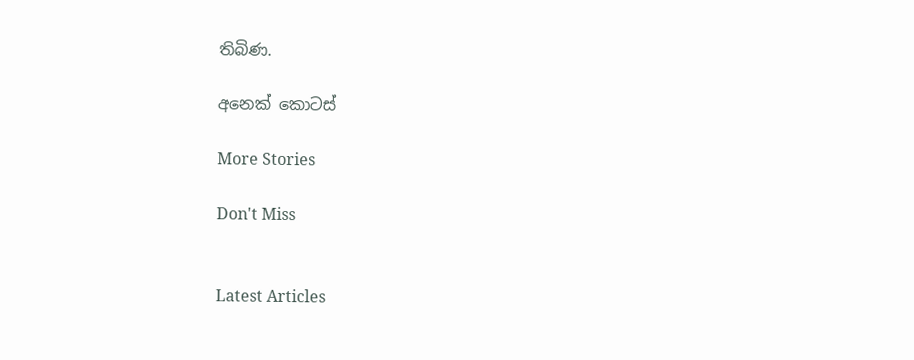තිබිණ.

අනෙක් කොටස්

More Stories

Don't Miss


Latest Articles